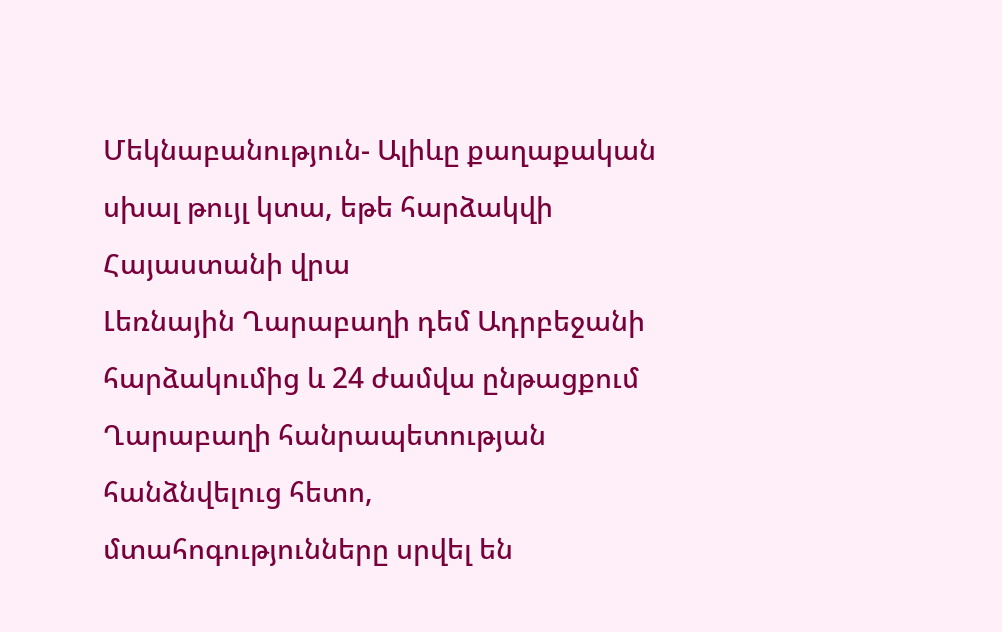Մեկնաբանություն- Ալիևը քաղաքական սխալ թույլ կտա, եթե հարձակվի Հայաստանի վրա
Լեռնային Ղարաբաղի դեմ Ադրբեջանի հարձակումից և 24 ժամվա ընթացքում Ղարաբաղի հանրապետության հանձնվելուց հետո, մտահոգությունները սրվել են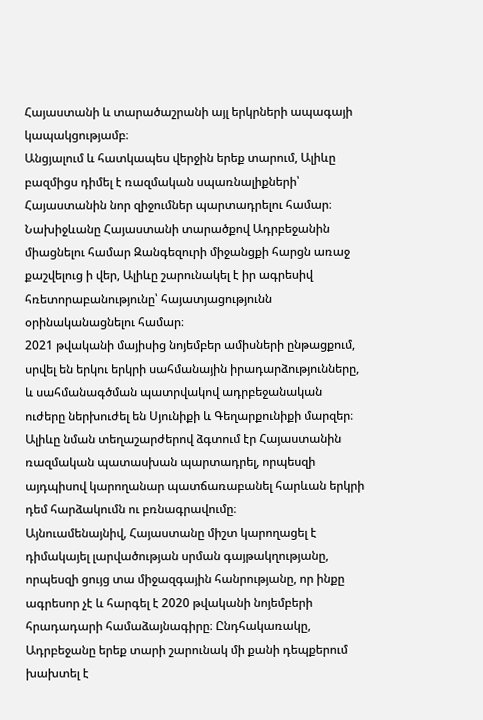Հայաստանի և տարածաշրանի այլ երկրների ապագայի կապակցությամբ։
Անցյալում և հատկապես վերջին երեք տարում, Ալիևը բազմիցս դիմել է ռազմական սպառնալիքների՝ Հայաստանին նոր զիջումներ պարտադրելու համար։ Նախիջևանը Հայաստանի տարածքով Ադրբեջանին միացնելու համար Զանգեզուրի միջանցքի հարցն առաջ քաշվելուց ի վեր, Ալիևը շարունակել է իր ագրեսիվ հռետորաբանությունը՝ հայատյացությունն օրինականացնելու համար։
2021 թվականի մայիսից նոյեմբեր ամիսների ընթացքում, սրվել են երկու երկրի սահմանային իրադարձությունները, և սահմանագծման պատրվակով ադրբեջանական ուժերը ներխուժել են Սյունիքի և Գեղարքունիքի մարզեր։
Ալիևը նման տեղաշարժերով ձգտում էր Հայաստանին ռազմական պատասխան պարտադրել, որպեսզի այդպիսով կարողանար պատճառաբանել հարևան երկրի դեմ հարձակումն ու բռնագրավումը։
Այնուամենայնիվ, Հայաստանը միշտ կարողացել է դիմակայել լարվածության սրման գայթակղությանը, որպեսզի ցույց տա միջազգային հանրությանը, որ ինքը ագրեսոր չէ և հարգել է 2020 թվականի նոյեմբերի հրադադարի համաձայնագիրը։ Ընդհակառակը, Ադրբեջանը երեք տարի շարունակ մի քանի դեպքերում խախտել է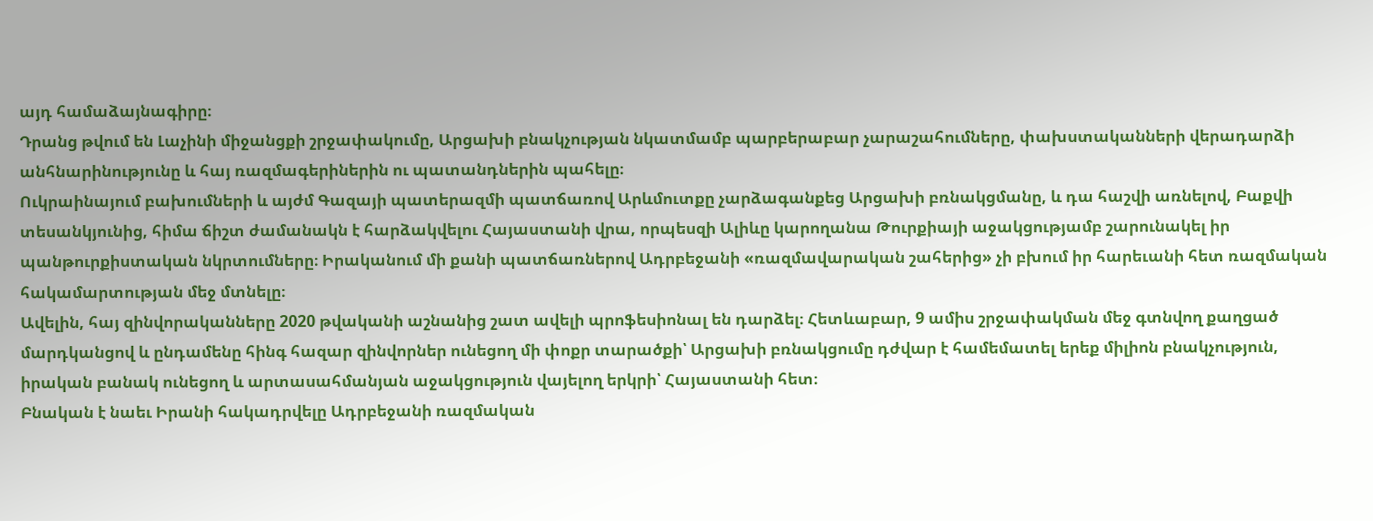այդ համաձայնագիրը։
Դրանց թվում են Լաչինի միջանցքի շրջափակումը, Արցախի բնակչության նկատմամբ պարբերաբար չարաշահումները, փախստականների վերադարձի անհնարինությունը և հայ ռազմագերիներին ու պատանդներին պահելը։
Ուկրաինայում բախումների և այժմ Գազայի պատերազմի պատճառով Արևմուտքը չարձագանքեց Արցախի բռնակցմանը, և դա հաշվի առնելով, Բաքվի տեսանկյունից, հիմա ճիշտ ժամանակն է հարձակվելու Հայաստանի վրա, որպեսզի Ալիևը կարողանա Թուրքիայի աջակցությամբ շարունակել իր պանթուրքիստական նկրտումները։ Իրականում մի քանի պատճառներով Ադրբեջանի «ռազմավարական շահերից» չի բխում իր հարեւանի հետ ռազմական հակամարտության մեջ մտնելը։
Ավելին, հայ զինվորականները 2020 թվականի աշնանից շատ ավելի պրոֆեսիոնալ են դարձել։ Հետևաբար, 9 ամիս շրջափակման մեջ գտնվող քաղցած մարդկանցով և ընդամենը հինգ հազար զինվորներ ունեցող մի փոքր տարածքի՝ Արցախի բռնակցումը դժվար է համեմատել երեք միլիոն բնակչություն, իրական բանակ ունեցող և արտասահմանյան աջակցություն վայելող երկրի՝ Հայաստանի հետ։
Բնական է նաեւ Իրանի հակադրվելը Ադրբեջանի ռազմական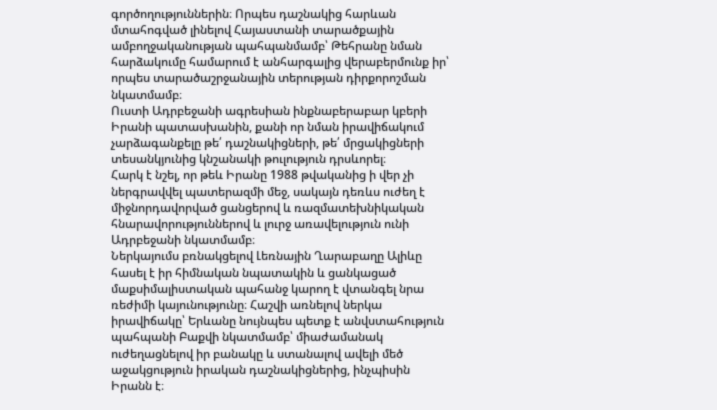գործողություններին։ Որպես դաշնակից հարևան մտահոգված լինելով Հայաստանի տարածքային ամբողջականության պահպանմամբ՝ Թեհրանը նման հարձակումը համարում է անհարգալից վերաբերմունք իր՝ որպես տարածաշրջանային տերության դիրքորոշման նկատմամբ։
Ուստի Ադրբեջանի ագրեսիան ինքնաբերաբար կբերի Իրանի պատասխանին, քանի որ նման իրավիճակում չարձագանքելը թե՛ դաշնակիցների, թե՛ մրցակիցների տեսանկյունից կնշանակի թուլություն դրսևորել։
Հարկ է նշել, որ թեև Իրանը 1988 թվականից ի վեր չի ներգրավվել պատերազմի մեջ, սակայն դեռևս ուժեղ է միջնորդավորված ցանցերով և ռազմատեխնիկական հնարավորություններով և լուրջ առավելություն ունի Ադրբեջանի նկատմամբ։
Ներկայումս բռնակցելով Լեռնային Ղարաբաղը Ալիևը հասել է իր հիմնական նպատակին և ցանկացած մաքսիմալիստական պահանջ կարող է վտանգել նրա ռեժիմի կայունությունը։ Հաշվի առնելով ներկա իրավիճակը՝ Երևանը նույնպես պետք է անվստահություն պահպանի Բաքվի նկատմամբ՝ միաժամանակ ուժեղացնելով իր բանակը և ստանալով ավելի մեծ աջակցություն իրական դաշնակիցներից, ինչպիսին Իրանն է։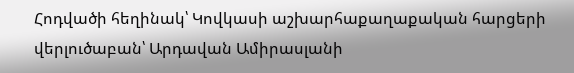Հոդվածի հեղինակ՝ Կովկասի աշխարհաքաղաքական հարցերի վերլուծաբան՝ Արդավան Ամիրասլանի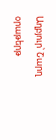Աղբյուր՝ Շարղ օրաթերթ